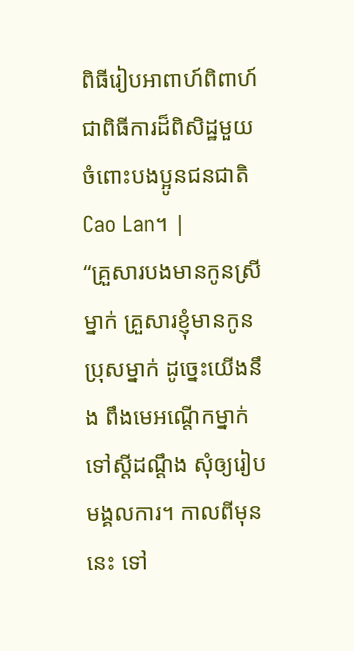ពិធីរៀបអាពាហ៍ពិពាហ៍ជាពិធីការដ៏ពិសិដ្ឋមួយចំពោះបងប្អូនជនជាតិ Cao Lan។ |
“គ្រួសារបងមានកូនស្រីម្នាក់ គ្រួសារខ្ញុំមានកូនប្រុសម្នាក់ ដូច្នេះយើងនឹង ពឹងមេអណ្ដើកម្នាក់ទៅស្ដីដណ្ដឹង សុំឲ្យរៀបមង្គលការ។ កាលពីមុននេះ ទៅ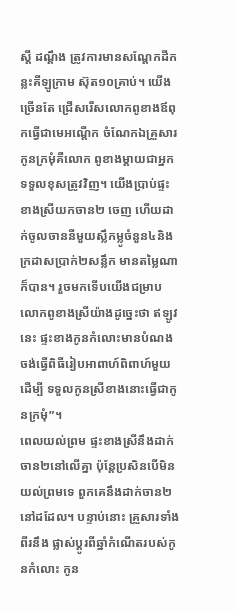ស្ដី ដណ្ដឹង ត្រូវការមានសណ្ដែកដីកន្លះគីឡូក្រាម ស៊ុត១០គ្រាប់។ យើងច្រើនតែ ជ្រើសរើសលោកពូខាងឪពុកធ្វើជាមេអណ្ដើក ចំណែកឯគ្រួសារកូនក្រមុំគឺលោក ពូខាងម្ដាយជាអ្នកទទួលខុសត្រូវវិញ។ យើងប្រាប់ផ្ទះខាងស្រីយកចាន២ ចេញ ហើយដាក់ចូលចាននីមួយស្លឹកម្លូចំនួន៤និងក្រដាសប្រាក់២សន្លឹក មានតម្លៃណាក៏បាន។ រួចមកទើបយើងជម្រាបលោកពូខាងស្រីយ៉ាងដូច្នេះថា ឥឡូវនេះ ផ្ទះខាងកូនកំលោះមានបំណងចង់ធ្វើពិធីរៀបអាពាហ៍ពិពាហ៍មួយដើម្បី ទទួលកូនស្រីខាងនោះធ្វើជាកូនក្រមុំ”។
ពេលយល់ព្រម ផ្ទះខាងស្រីនឹងដាក់ចាន២នៅលើគ្នា ប៉ុន្តែប្រសិនបើមិន យល់ព្រមទេ ពួកគេនឹងដាក់ចាន២នៅដដែល។ បន្ទាប់នោះ គ្រួសារទាំងពីរនឹង ផ្លាស់ប្ដូរពីឆ្នាំកំណើតរបស់កូនកំលោះ កូន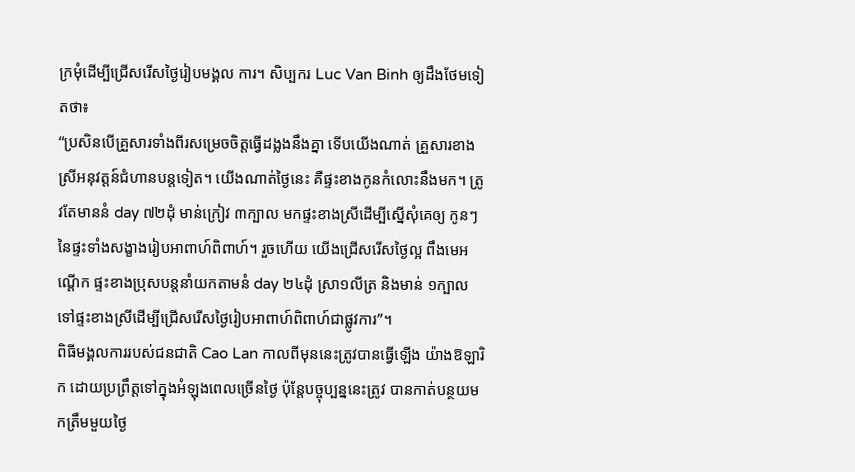ក្រមុំដើម្បីជ្រើសរើសថ្ងៃរៀបមង្គល ការ។ សិប្បករ Luc Van Binh ឲ្យដឹងថែមទៀតថា៖
“ប្រសិនបើគ្រួសារទាំងពីរសម្រេចចិត្តធ្វើដង្លងនឹងគ្នា ទើបយើងណាត់ គ្រួសារខាងស្រីអនុវត្តន៍ជំហានបន្តទៀត។ យើងណាត់ថ្ងៃនេះ គឺផ្ទះខាងកូនកំលោះនឹងមក។ ត្រូវតែមាននំ day ៧២ដុំ មាន់ក្រៀវ ៣ក្បាល មកផ្ទះខាងស្រីដើម្បីស្នើសុំគេឲ្យ កូនៗនៃផ្ទះទាំងសង្ខាងរៀបអាពាហ៍ពិពាហ៍។ រួចហើយ យើងជ្រើសរើសថ្ងៃល្អ ពឹងមេអណ្ដើក ផ្ទះខាងប្រុសបន្តនាំយកតាមនំ day ២៤ដុំ ស្រា១លីត្រ និងមាន់ ១ក្បាល ទៅផ្ទះខាងស្រីដើម្បីជ្រើសរើសថ្ងៃរៀបអាពាហ៍ពិពាហ៍ជាផ្លូវការ”។
ពិធីមង្គលការរបស់ជនជាតិ Cao Lan កាលពីមុននេះត្រូវបានធ្វើឡើង យ៉ាងឱឡារិក ដោយប្រព្រឹត្តទៅក្នុងអំឡុងពេលច្រើនថ្ងៃ ប៉ុន្តែបច្ចុប្បន្ននេះត្រូវ បានកាត់បន្ថយមកត្រឹមមួយថ្ងៃ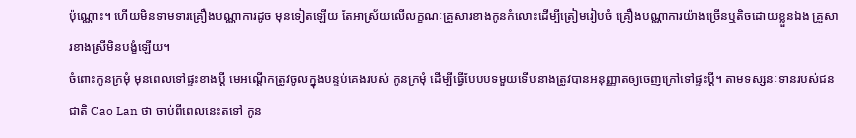ប៉ុណ្ណោះ។ ហើយមិនទាមទារគ្រឿងបណ្ណាការដូច មុនទៀតឡើយ តែអាស្រ័យលើលក្ខណៈគ្រួសារខាងកូនកំលោះដើម្បីត្រៀមរៀបចំ គ្រឿងបណ្ណាការយ៉ាងច្រើនឬតិចដោយខ្លួនឯង គ្រួសារខាងស្រីមិនបង្ខំឡើយ។
ចំពោះកូនក្រមុំ មុនពេលទៅផ្ទះខាងប្ដី មេអណ្ដើកត្រូវចូលក្នុងបន្ទប់គេងរបស់ កូនក្រមុំ ដើម្បីធ្វើបែបបទមួយទើបនាងត្រូវបានអនុញ្ញាតឲ្យចេញក្រៅទៅផ្ទះប្ដី។ តាមទស្សនៈទានរបស់ជនជាតិ Cao Lan ថា ចាប់ពីពេលនេះតទៅ កូន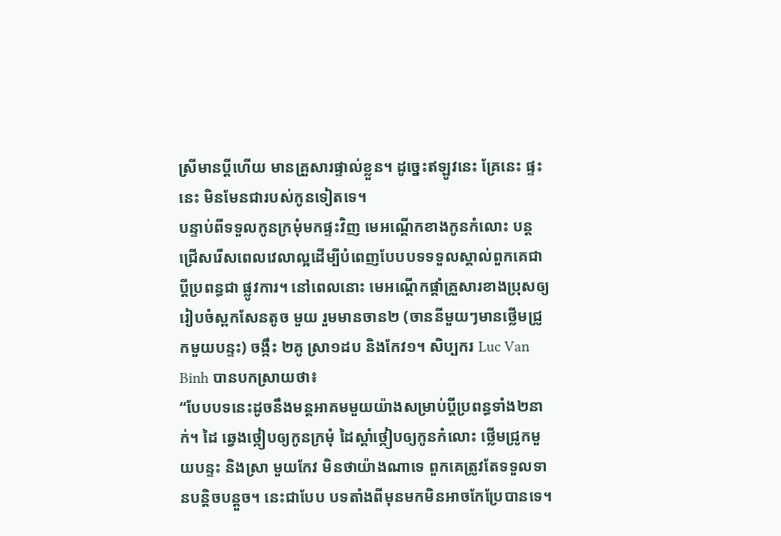ស្រីមានប្ដីហើយ មានគ្រួសារផ្ទាល់ខ្លួន។ ដូច្នេះឥឡូវនេះ គ្រែនេះ ផ្ទះនេះ មិនមែនជារបស់កូនទៀតទេ។
បន្ទាប់ពីទទួលកូនក្រមុំមកផ្ទះវិញ មេអណ្ដើកខាងកូនកំលោះ បន្ត ជ្រើសរើសពេលវេលាល្អដើម្បីបំពេញបែបបទទទួលស្គាល់ពួកគេជាប្ដីប្រពន្ធជា ផ្លូវការ។ នៅពេលនោះ មេអណ្ដើកផ្ដាំគ្រួសារខាងប្រុសឲ្យរៀបចំស្ពកសែនតូច មួយ រួមមានចាន២ (ចាននីមួយៗមានថ្លើមជ្រូកមួយបន្ទះ) ចង្កឹះ ២គូ ស្រា១ដប និងកែវ១។ សិប្បករ Luc Van Binh បានបកស្រាយថា៖
“បែបបទនេះដូចនឹងមន្តអាគមមួយយ៉ាងសម្រាប់ប្ដីប្រពន្ធទាំង២នាក់។ ដៃ ឆ្វេងថ្កៀបឲ្យកូនក្រមុំ ដៃស្ដាំថ្កៀបឲ្យកូនកំលោះ ថ្លើមជ្រូកមួយបន្ទះ និងស្រា មួយកែវ មិនថាយ៉ាងណាទេ ពួកគេត្រូវតែទទួលទានបន្តិចបន្តួច។ នេះជាបែប បទតាំងពីមុនមកមិនអាចកែប្រែបានទេ។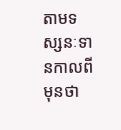តាមទស្សនៈទានកាលពីមុនថា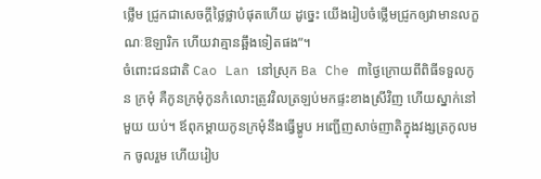ថ្លើម ជ្រូកជាសេចក្ដីថ្លៃថ្លាបំផុតហើយ ដូច្នេះ យើងរៀបចំថ្លើមជ្រូកឲ្យវាមានលក្ខណៈឱឡារិក ហើយវាគ្មានឆ្អឹងទៀតផង”។
ចំពោះជនជាតិ Cao Lan នៅស្រុក Ba Che ៣ថ្ងៃក្រោយពីពិធីទទួលកូន ក្រមុំ គឺកូនក្រមុំកូនកំលោះត្រូវវិលត្រឡប់មកផ្ទះខាងស្រីវិញ ហើយស្នាក់នៅមួយ យប់។ ឪពុកម្ដាយកូនក្រមុំនឹងធ្វើម្ហូប អញ្ជើញសាច់ញាតិក្នុងវង្សត្រកូលមក ចូលរួម ហើយរៀប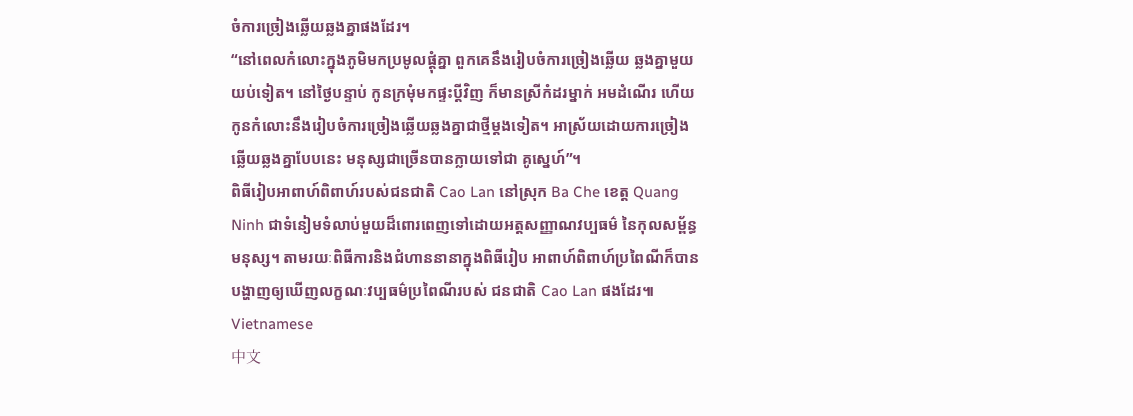ចំការច្រៀងឆ្លើយឆ្លងគ្នាផងដែរ។
“នៅពេលកំលោះក្នុងភូមិមកប្រមូលផ្ដុំគ្នា ពួកគេនឹងរៀបចំការច្រៀងឆ្លើយ ឆ្លងគ្នាមួយយប់ទៀត។ នៅថ្ងៃបន្ទាប់ កូនក្រមុំមកផ្ទះប្ដីវិញ ក៏មានស្រីកំដរម្នាក់ អមដំណើរ ហើយកូនកំលោះនឹងរៀបចំការច្រៀងឆ្លើយឆ្លងគ្នាជាថ្មីម្ដងទៀត។ អាស្រ័យដោយការច្រៀងឆ្លើយឆ្លងគ្នាបែបនេះ មនុស្សជាច្រើនបានក្លាយទៅជា គូស្នេហ៍”។
ពិធីរៀបអាពាហ៍ពិពាហ៍របស់ជនជាតិ Cao Lan នៅស្រុក Ba Che ខេត្ត Quang Ninh ជាទំនៀមទំលាប់មួយដ៏ពោរពេញទៅដោយអត្តសញ្ញាណវប្បធម៌ នៃកុលសម្ព័ន្ធមនុស្ស។ តាមរយៈពិធីការនិងជំហាននានាក្នុងពិធីរៀប អាពាហ៍ពិពាហ៍ប្រពៃណីក៏បានបង្ហាញឲ្យឃើញលក្ខណៈវប្បធម៌ប្រពៃណីរបស់ ជនជាតិ Cao Lan ផងដែរ៕
Vietnamese
中文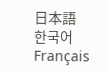日本語
한국어
Français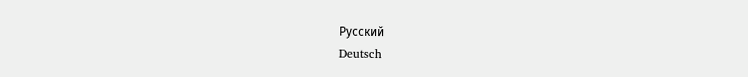Русский
Deutsch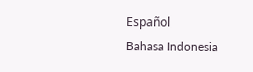Español
Bahasa Indonesia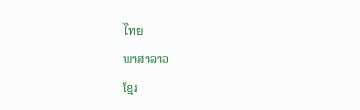ไทย
ພາສາລາວ
ខ្មែរ